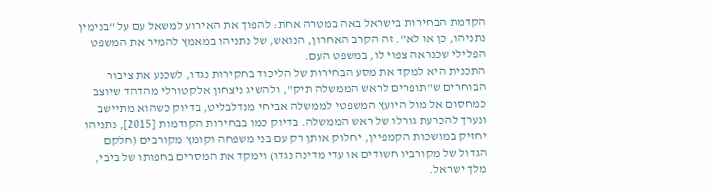הקדמת הבחירות בישראל באה במטרה אחת: להפוך את האירוע למשאל עם על "בנימין נתניהו, כן או לא". זה הקרב האחרון, הנואש, של נתניהו במאמץ להמיר את המשפט הפלילי שכנראה צפוי לו, במשפט העם.
התכנית היא למקד את מסע הבחירות של הליכוד בחקירות נגדו, לשכנע את ציבור הבוחרים ש"תופרים לראש הממשלה תיק", ולהשיג ניצחון אלקטורלי מהדהד שיוצב כמחסום אל מול היועץ המשפטי לממשלה אביחי מנדלבליט, בדיוק כשהוא מתיישב ונערך להכרעת גורלו של ראש הממשלה. בדיוק כמו בבחירות הקודמות [2015], נתניהו יחזיק במושכות הקמפיין, יחלוק אותן רק עם בני משפחה וקומץ מקורבים (חלקם הגדול של מקורביו חשודים או עדי מדינה נגדו) וימקד את המסרים בחפותו של ביבי, מלך ישראל.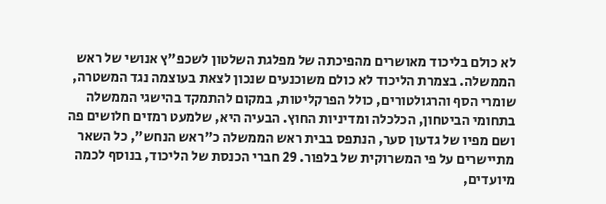לא כולם בליכוד מאושרים מהפיכתה של מפלגת השלטון לשכפ"ץ אנושי של ראש הממשלה. בצמרת הליכוד לא כולם משוכנעים שנכון לצאת בעוצמה נגד המשטרה, שומרי הסף והרגולטורים, כולל הפרקליטות, במקום להתמקד בהישגי הממשלה בתחומי הביטחון, הכלכלה ומדיניות החוץ. הבעיה היא, שלמעט רמזים חלושים פה ושם מפיו של גדעון סער, הנתפס בבית ראש הממשלה כ"ראש הנחש", כל השאר מתיישרים על פי המשרוקית של בלפור. 29 חברי הכנסת של הליכוד, בנוסף לכמה מיועדים,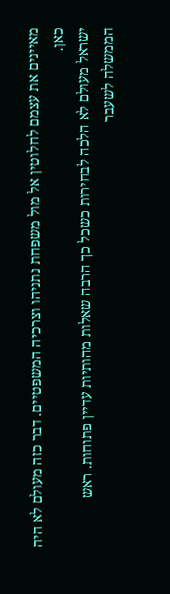מאיינים את עצמם לחלוטין אל מול משפחת נתניהו וצרכיה המשפטיים. דבר כזה מעולם לא היה כאן.
ישראל מעולם לא הלכה לבחירות כשכל כך הרבה שאלות מהותיות עדיין פתוחות. ראש הממשלה לשעבר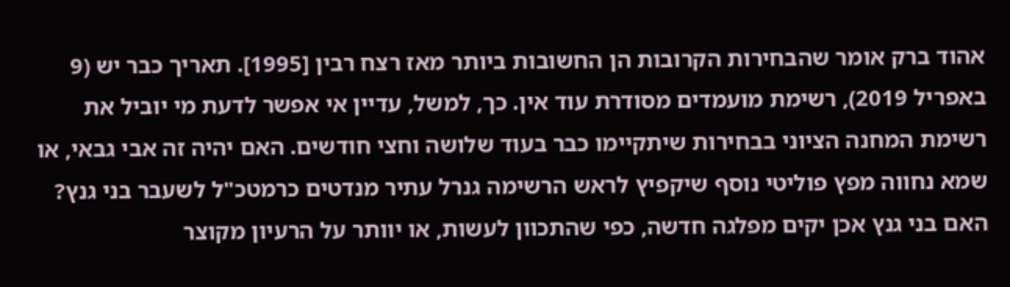אהוד ברק אומר שהבחירות הקרובות הן החשובות ביותר מאז רצח רבין [1995]. תאריך כבר יש (9 באפריל 2019), רשימת מועמדים מסודרת עוד אין. כך, למשל, עדיין אי אפשר לדעת מי יוביל את רשימת המחנה הציוני בבחירות שיתקיימו כבר בעוד שלושה וחצי חודשים. האם יהיה זה אבי גבאי, או שמא נחווה מפץ פוליטי נוסף שיקפיץ לראש הרשימה גנרל עתיר מנדטים כרמטכ"ל לשעבר בני גנץ? האם בני גנץ אכן יקים מפלגה חדשה, כפי שהתכוון לעשות, או יוותר על הרעיון מקוצר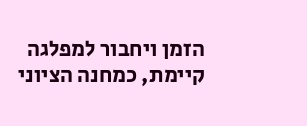הזמן ויחבור למפלגה קיימת, כמחנה הציוני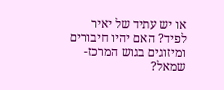או יש עתיד של יאיר לפיד? האם יהיו חיבורים ומיזוגים בגוש המרכז-שמאל?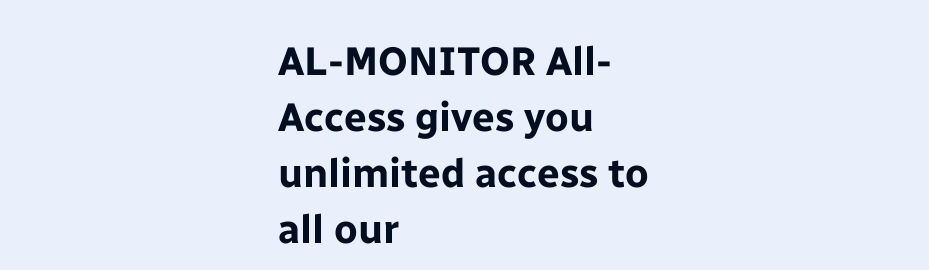AL-MONITOR All-Access gives you unlimited access to all our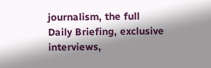journalism, the full Daily Briefing, exclusive interviews,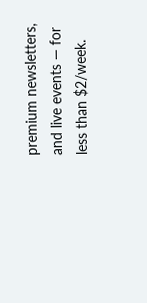premium newsletters, and live events — for less than $2/week.